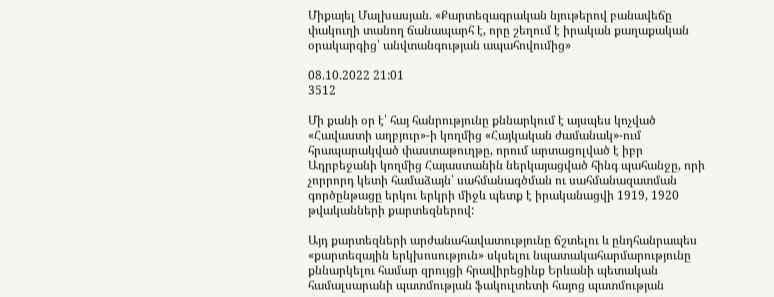Միքայել Մալխասյան. «Քարտեզագրական նյութերով բանավեճը փակուղի տանող ճանապարհ է, որը շեղում է իրական քաղաքական օրակարգից՝ անվտանգության ապահովումից»

08.10.2022 21:01
3512

Մի քանի օր է՝ հայ հանրությունը քննարկում է այսպես կոչված «Հավաստի աղբյուր»-ի կողմից «Հայկական ժամանակ»-ում հրապարակված փաստաթուղթը, որում արտացոլված է իբր Ադրբեջանի կողմից Հայաստանին ներկայացված հինգ պահանջը, որի չորրորդ կետի համաձայն՝ սահմանագծման ու սահմանազատման գործընթացը երկու երկրի միջև պետք է իրականացվի 1919, 1920 թվականների քարտեզներով:

Այդ քարտեզների արժանահավատությունը ճշտելու և ընդհանրապես «քարտեզային երկխոսություն» սկսելու նպատակահարմարությունը քննարկելու համար զրույցի հրավիրեցինք Երևանի պետական համալսարանի պատմության ֆակուլտետի հայոց պատմության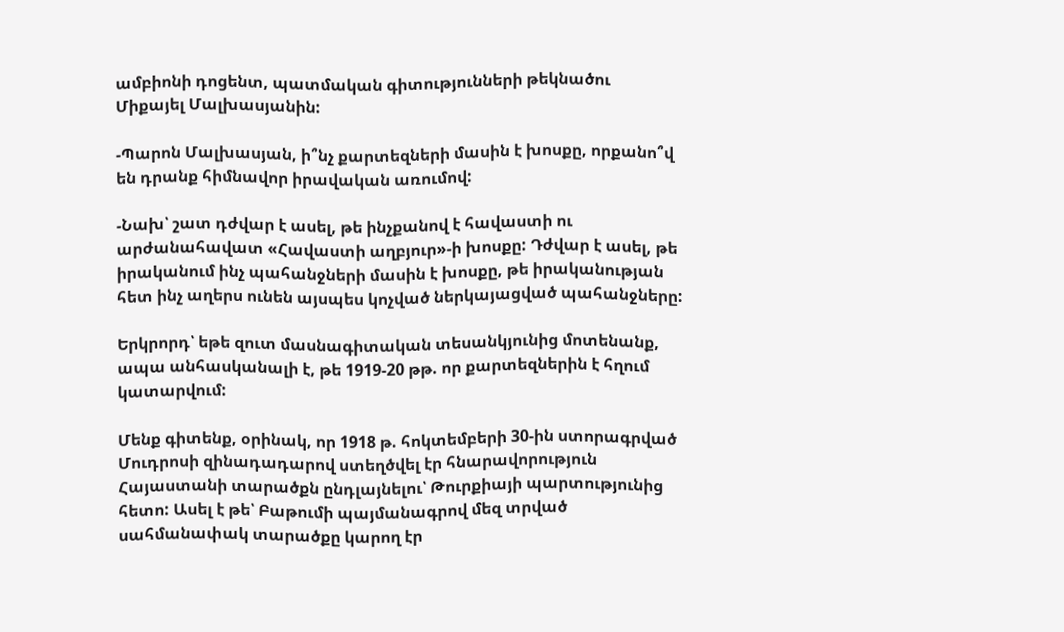ամբիոնի դոցենտ, պատմական գիտությունների թեկնածու Միքայել Մալխասյանին:

-Պարոն Մալխասյան, ի՞նչ քարտեզների մասին է խոսքը, որքանո՞վ են դրանք հիմնավոր իրավական առումով:

-Նախ՝ շատ դժվար է ասել, թե ինչքանով է հավաստի ու արժանահավատ «Հավաստի աղբյուր»-ի խոսքը: Դժվար է ասել, թե իրականում ինչ պահանջների մասին է խոսքը, թե իրականության հետ ինչ աղերս ունեն այսպես կոչված ներկայացված պահանջները:

Երկրորդ՝ եթե զուտ մասնագիտական տեսանկյունից մոտենանք, ապա անհասկանալի է, թե 1919-20 թթ. որ քարտեզներին է հղում կատարվում:

Մենք գիտենք, օրինակ, որ 1918 թ. հոկտեմբերի 30-ին ստորագրված Մուդրոսի զինադադարով ստեղծվել էր հնարավորություն Հայաստանի տարածքն ընդլայնելու՝ Թուրքիայի պարտությունից հետո: Ասել է թե՝ Բաթումի պայմանագրով մեզ տրված սահմանափակ տարածքը կարող էր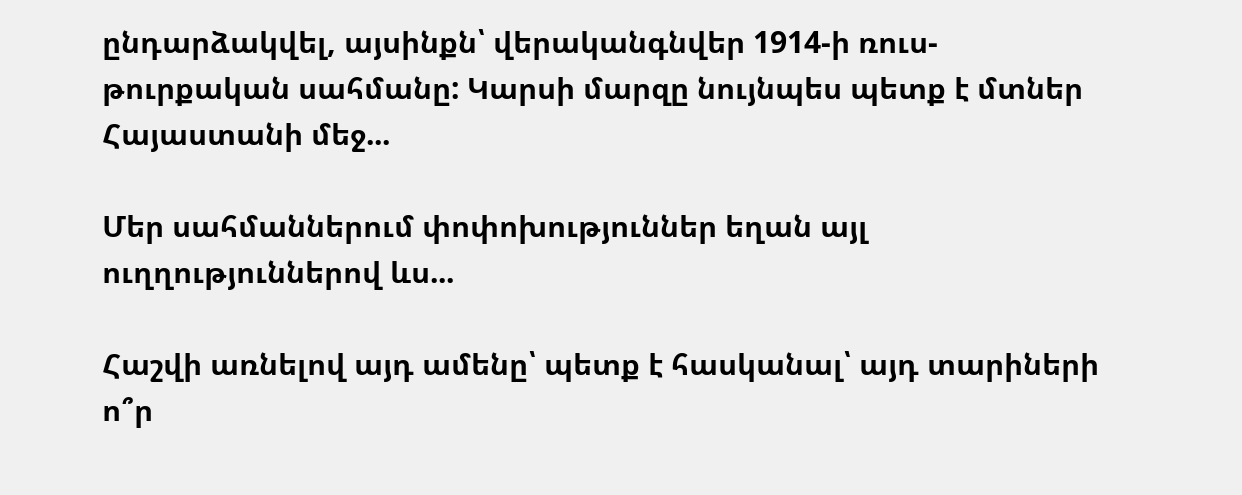ընդարձակվել, այսինքն՝ վերականգնվեր 1914-ի ռուս-թուրքական սահմանը: Կարսի մարզը նույնպես պետք է մտներ Հայաստանի մեջ...

Մեր սահմաններում փոփոխություններ եղան այլ ուղղություններով ևս...

Հաշվի առնելով այդ ամենը՝ պետք է հասկանալ՝ այդ տարիների ո՞ր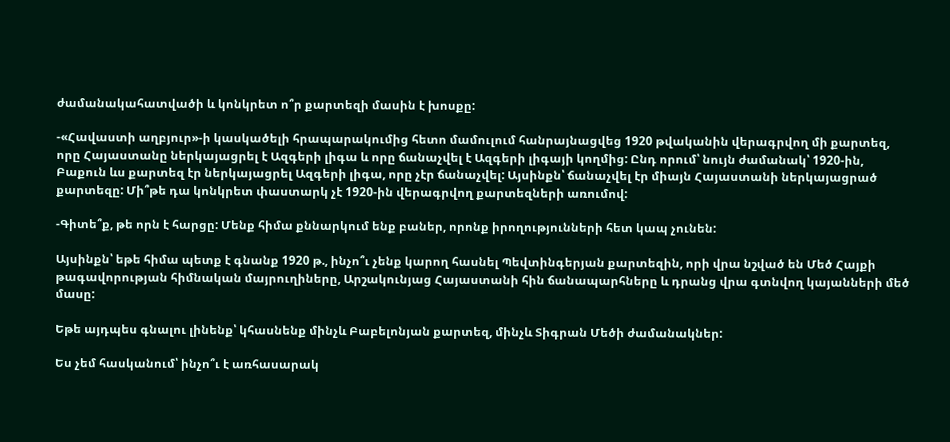ժամանակահատվածի և կոնկրետ ո՞ր քարտեզի մասին է խոսքը:

-«Հավաստի աղբյուր»-ի կասկածելի հրապարակումից հետո մամուլում հանրայնացվեց 1920 թվականին վերագրվող մի քարտեզ, որը Հայաստանը ներկայացրել է Ազգերի լիգա և որը ճանաչվել է Ազգերի լիգայի կողմից: Ընդ որում՝ նույն ժամանակ՝ 1920-ին, Բաքուն ևս քարտեզ էր ներկայացրել Ազգերի լիգա, որը չէր ճանաչվել: Այսինքն՝ ճանաչվել էր միայն Հայաստանի ներկայացրած քարտեզը: Մի՞թե դա կոնկրետ փաստարկ չէ 1920-ին վերագրվող քարտեզների առումով:

-Գիտե՞ք, թե որն է հարցը: Մենք հիմա քննարկում ենք բաներ, որոնք իրողությունների հետ կապ չունեն:

Այսինքն՝ եթե հիմա պետք է գնանք 1920 թ., ինչո՞ւ չենք կարող հասնել Պեվտինգերյան քարտեզին, որի վրա նշված են Մեծ Հայքի թագավորության հիմնական մայրուղիները, Արշակունյաց Հայաստանի հին ճանապարհները և դրանց վրա գտնվող կայանների մեծ մասը:

Եթե այդպես գնալու լինենք՝ կհասնենք մինչև Բաբելոնյան քարտեզ, մինչև Տիգրան Մեծի ժամանակներ:

Ես չեմ հասկանում՝ ինչո՞ւ է առհասարակ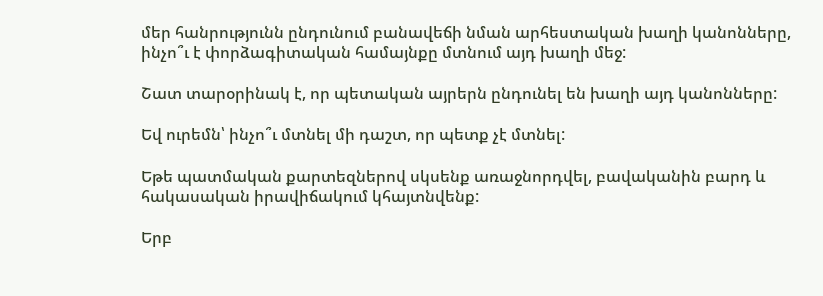մեր հանրությունն ընդունում բանավեճի նման արհեստական խաղի կանոնները, ինչո՞ւ է փորձագիտական համայնքը մտնում այդ խաղի մեջ:

Շատ տարօրինակ է, որ պետական այրերն ընդունել են խաղի այդ կանոնները:

Եվ ուրեմն՝ ինչո՞ւ մտնել մի դաշտ, որ պետք չէ մտնել:

Եթե պատմական քարտեզներով սկսենք առաջնորդվել, բավականին բարդ և հակասական իրավիճակում կհայտնվենք:

Երբ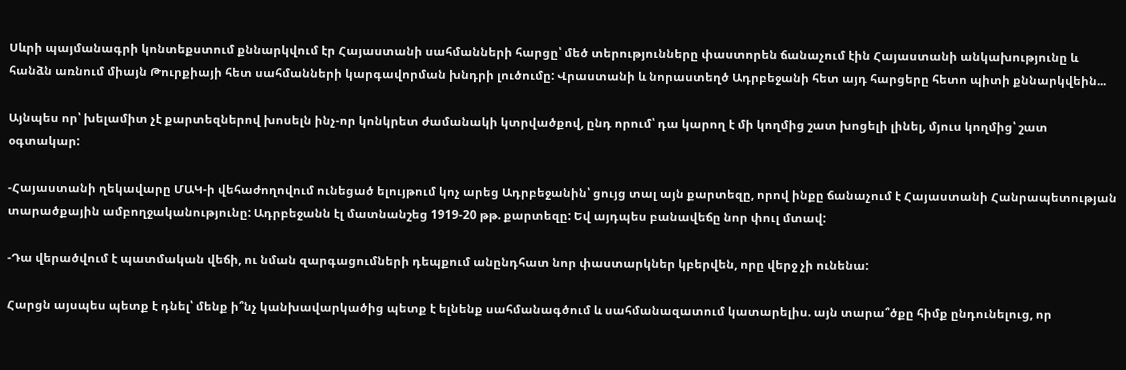Սևրի պայմանագրի կոնտեքստում քննարկվում էր Հայաստանի սահմանների հարցը՝ մեծ տերությունները փաստորեն ճանաչում էին Հայաստանի անկախությունը և հանձն առնում միայն Թուրքիայի հետ սահմանների կարգավորման խնդրի լուծումը: Վրաստանի և նորաստեղծ Ադրբեջանի հետ այդ հարցերը հետո պիտի քննարկվեին...

Այնպես որ՝ խելամիտ չէ քարտեզներով խոսելն ինչ-որ կոնկրետ ժամանակի կտրվածքով, ընդ որում՝ դա կարող է մի կողմից շատ խոցելի լինել, մյուս կողմից՝ շատ օգտակար:

-Հայաստանի ղեկավարը ՄԱԿ-ի վեհաժողովում ունեցած ելույթում կոչ արեց Ադրբեջանին՝ ցույց տալ այն քարտեզը, որով ինքը ճանաչում է Հայաստանի Հանրապետության տարածքային ամբողջականությունը: Ադրբեջանն էլ մատնանշեց 1919-20 թթ. քարտեզը: Եվ այդպես բանավեճը նոր փուլ մտավ:

-Դա վերածվում է պատմական վեճի, ու նման զարգացումների դեպքում անընդհատ նոր փաստարկներ կբերվեն, որը վերջ չի ունենա:

Հարցն այսպես պետք է դնել՝ մենք ի՞նչ կանխավարկածից պետք է ելնենք սահմանագծում և սահմանազատում կատարելիս. այն տարա՞ծքը հիմք ընդունելուց, որ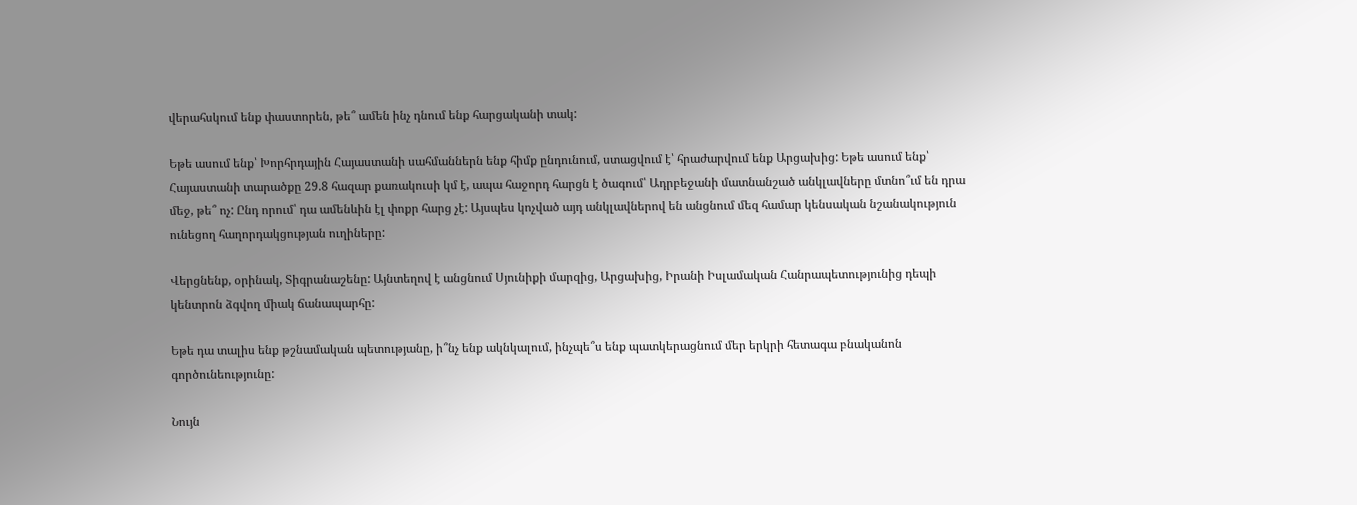վերահսկում ենք փաստորեն, թե՞ ամեն ինչ դնում ենք հարցականի տակ:

Եթե ասում ենք՝ Խորհրդային Հայաստանի սահմաններն ենք հիմք ընդունում, ստացվում է՝ հրաժարվում ենք Արցախից: Եթե ասում ենք՝ Հայաստանի տարածքը 29.8 հազար քառակուսի կմ է, ապա հաջորդ հարցն է ծագում՝ Ադրբեջանի մատնանշած անկլավները մտնո՞ւմ են դրա մեջ, թե՞ ոչ: Ընդ որում՝ դա ամենևին էլ փոքր հարց չէ: Այսպես կոչված այդ անկլավներով են անցնում մեզ համար կենսական նշանակություն ունեցող հաղորդակցության ուղիները:

Վերցնենք, օրինակ, Տիգրանաշենը: Այնտեղով է անցնում Սյունիքի մարզից, Արցախից, Իրանի Իսլամական Հանրապետությունից դեպի կենտրոն ձգվող միակ ճանապարհը:

Եթե դա տալիս ենք թշնամական պետությանը, ի՞նչ ենք ակնկալում, ինչպե՞ս ենք պատկերացնում մեր երկրի հետագա բնականոն գործունեությունը:

Նույն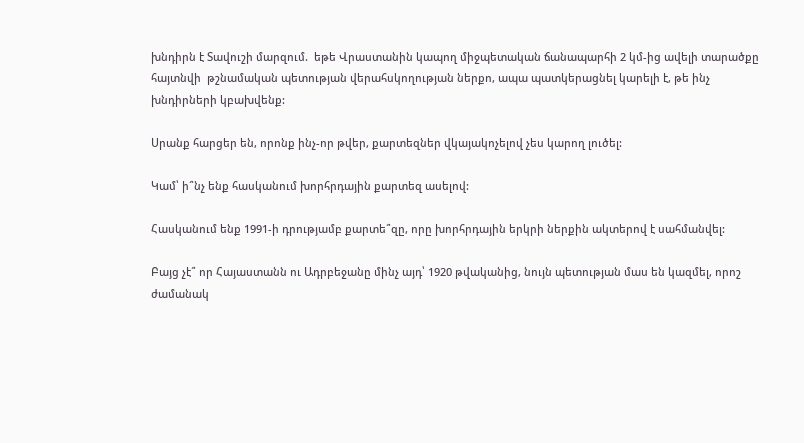խնդիրն է Տավուշի մարզում.  եթե Վրաստանին կապող միջպետական ճանապարհի 2 կմ-ից ավելի տարածքը հայտնվի  թշնամական պետության վերահսկողության ներքո, ապա պատկերացնել կարելի է, թե ինչ խնդիրների կբախվենք:

Սրանք հարցեր են, որոնք ինչ-որ թվեր, քարտեզներ վկայակոչելով չես կարող լուծել:

Կամ՝ ի՞նչ ենք հասկանում խորհրդային քարտեզ ասելով:

Հասկանում ենք 1991-ի դրությամբ քարտե՞զը, որը խորհրդային երկրի ներքին ակտերով է սահմանվել:

Բայց չէ՞ որ Հայաստանն ու Ադրբեջանը մինչ այդ՝ 1920 թվականից, նույն պետության մաս են կազմել, որոշ ժամանակ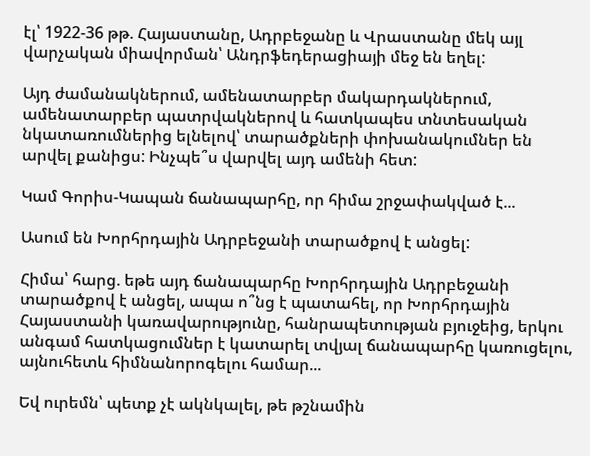էլ՝ 1922-36 թթ. Հայաստանը, Ադրբեջանը և Վրաստանը մեկ այլ վարչական միավորման՝ Անդրֆեդերացիայի մեջ են եղել:

Այդ ժամանակներում, ամենատարբեր մակարդակներում, ամենատարբեր պատրվակներով և հատկապես տնտեսական նկատառումներից ելնելով՝ տարածքների փոխանակումներ են արվել քանիցս: Ինչպե՞ս վարվել այդ ամենի հետ:

Կամ Գորիս-Կապան ճանապարհը, որ հիմա շրջափակված է...

Ասում են Խորհրդային Ադրբեջանի տարածքով է անցել:

Հիմա՝ հարց. եթե այդ ճանապարհը Խորհրդային Ադրբեջանի տարածքով է անցել, ապա ո՞նց է պատահել, որ Խորհրդային Հայաստանի կառավարությունը, հանրապետության բյուջեից, երկու անգամ հատկացումներ է կատարել տվյալ ճանապարհը կառուցելու, այնուհետև հիմնանորոգելու համար...

Եվ ուրեմն՝ պետք չէ ակնկալել, թե թշնամին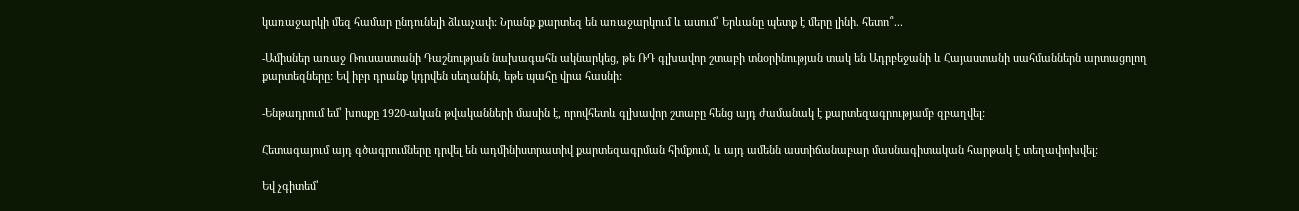կառաջարկի մեզ համար ընդունելի ձևաչափ: Նրանք քարտեզ են առաջարկում և ասում՝ Երևանը պետք է մերը լինի. հետո՞...

-Ամիսներ առաջ Ռուսաստանի Դաշնության նախագահն ակնարկեց, թե ՌԴ գլխավոր շտաբի տնօրինության տակ են Ադրբեջանի և Հայաստանի սահմաններն արտացոլող քարտեզները: Եվ իբր դրանք կդրվեն սեղանին, եթե պահը վրա հասնի:

-Ենթադրում եմ՝ խոսքը 1920-ական թվականների մասին է, որովհետև գլխավոր շտաբը հենց այդ ժամանակ է քարտեզագրությամբ զբաղվել:

Հետագայում այդ գծագրումները դրվել են ադմինիստրատիվ քարտեզագրման հիմքում, և այդ ամենն աստիճանաբար մասնագիտական հարթակ է տեղափոխվել:

Եվ չգիտեմ՝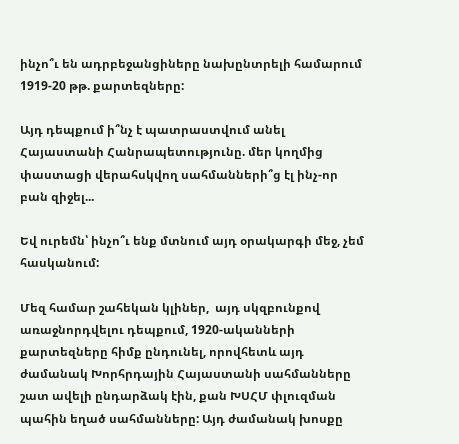ինչո՞ւ են ադրբեջանցիները նախընտրելի համարում 1919-20 թթ. քարտեզները:

Այդ դեպքում ի՞նչ է պատրաստվում անել Հայաստանի Հանրապետությունը. մեր կողմից  փաստացի վերահսկվող սահմանների՞ց էլ ինչ-որ բան զիջել...

Եվ ուրեմն՝ ինչո՞ւ ենք մտնում այդ օրակարգի մեջ, չեմ հասկանում:

Մեզ համար շահեկան կլիներ,  այդ սկզբունքով  առաջնորդվելու դեպքում, 1920-ականների քարտեզները հիմք ընդունել, որովհետև այդ ժամանակ Խորհրդային Հայաստանի սահմանները շատ ավելի ընդարձակ էին, քան ԽՍՀՄ փլուզման պահին եղած սահմանները: Այդ ժամանակ խոսքը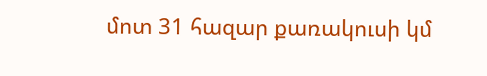մոտ 31 հազար քառակուսի կմ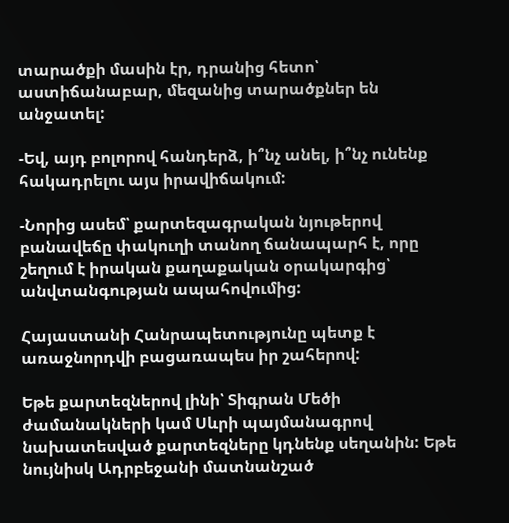տարածքի մասին էր, դրանից հետո՝ աստիճանաբար, մեզանից տարածքներ են անջատել:

-Եվ, այդ բոլորով հանդերձ, ի՞նչ անել, ի՞նչ ունենք հակադրելու այս իրավիճակում:

-Նորից ասեմ՝ քարտեզագրական նյութերով բանավեճը փակուղի տանող ճանապարհ է, որը  շեղում է իրական քաղաքական օրակարգից՝  անվտանգության ապահովումից:

Հայաստանի Հանրապետությունը պետք է առաջնորդվի բացառապես իր շահերով:

Եթե քարտեզներով լինի՝ Տիգրան Մեծի ժամանակների կամ Սևրի պայմանագրով նախատեսված քարտեզները կդնենք սեղանին: Եթե նույնիսկ Ադրբեջանի մատնանշած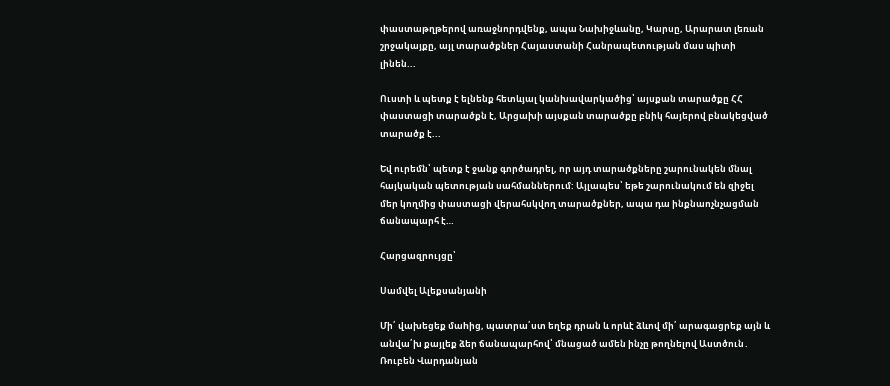փաստաթղթերով առաջնորդվենք, ապա Նախիջևանը, Կարսը, Արարատ լեռան շրջակայքը, այլ տարածքներ Հայաստանի Հանրապետության մաս պիտի լինեն...

Ուստի և պետք է ելնենք հետևյալ կանխավարկածից՝ այսքան տարածքը ՀՀ փաստացի տարածքն է, Արցախի այսքան տարածքը բնիկ հայերով բնակեցված տարածք է...

Եվ ուրեմն՝ պետք է ջանք գործադրել, որ այդ տարածքները շարունակեն մնալ հայկական պետության սահմաններում: Այլապես՝ եթե շարունակում են զիջել մեր կողմից փաստացի վերահսկվող տարածքներ, ապա դա ինքնաոչնչացման ճանապարհ է…

Հարցազրույցը՝

Սամվել Ալեքսանյանի

Մի՛ վախեցեք մաhից, պատրա՛ստ եղեք դրան և որևէ ձևով մի՛ արագացրեք այն և անվա՛խ քայլեք ձեր ճանապարհով՝ մնացած ամեն ինչը թողնելով Աստծուն․ Ռուբեն Վարդանյան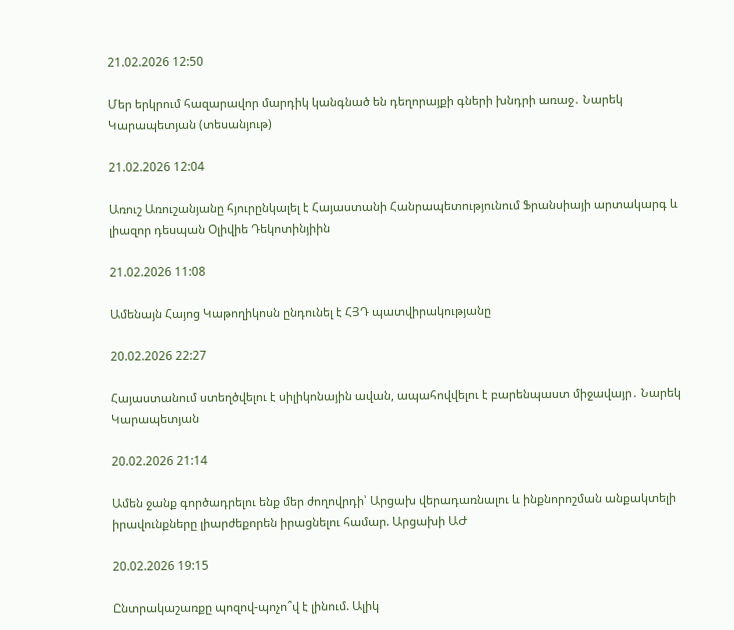21.02.2026 12:50

Մեր երկրում հազարավոր մարդիկ կանգնած են դեղորայքի գների խնդրի առաջ․ Նարեկ Կարապետյան (տեսանյութ)

21.02.2026 12:04

Առուշ Առուշանյանը հյուրընկալել է Հայաստանի Հանրապետությունում Ֆրանսիայի արտակարգ և լիազոր դեսպան Օլիվիե Դեկոտինյիին

21.02.2026 11:08

Ամենայն Հայոց Կաթողիկոսն ընդունել է ՀՅԴ պատվիրակությանը

20.02.2026 22:27

Հայաստանում ստեղծվելու է սիլիկոնային ավան, ապահովվելու է բարենպաստ միջավայր․ Նարեկ Կարապետյան

20.02.2026 21:14

Ամեն ջանք գործադրելու ենք մեր ժողովրդի՝ Արցախ վերադառնալու և ինքնորոշման անքակտելի իրավունքները լիարժեքորեն իրացնելու համար. Արցախի ԱԺ

20.02.2026 19:15

Ընտրակաշառքը պոզով-պոչո՞վ է լինում. Ալիկ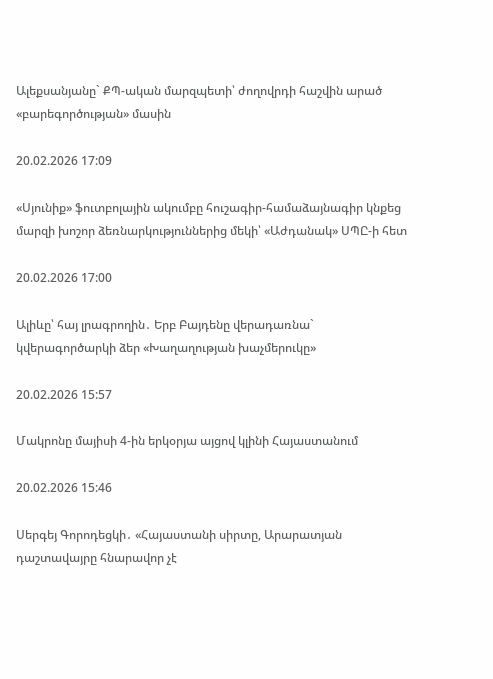Ալեքսանյանը` ՔՊ-ական մարզպետի՝ ժողովրդի հաշվին արած «բարեգործության» մասին

20.02.2026 17:09

«Սյունիք» ֆուտբոլային ակումբը հուշագիր-համաձայնագիր կնքեց մարզի խոշոր ձեռնարկություններից մեկի՝ «Աժդանակ» ՍՊԸ-ի հետ

20.02.2026 17:00

Ալիևը՝ հայ լրագրողին․ Երբ Բայդենը վերադառնա` կվերագործարկի ձեր «Խաղաղության խաչմերուկը»

20.02.2026 15:57

Մակրոնը մայիսի 4-ին երկօրյա այցով կլինի Հայաստանում

20.02.2026 15:46

Սերգեյ Գորոդեցկի․ «Հայաստանի սիրտը, Արարատյան դաշտավայրը հնարավոր չէ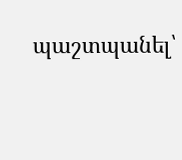պաշտպանել՝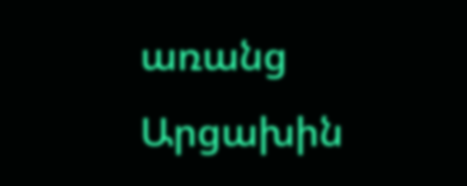առանց Արցախին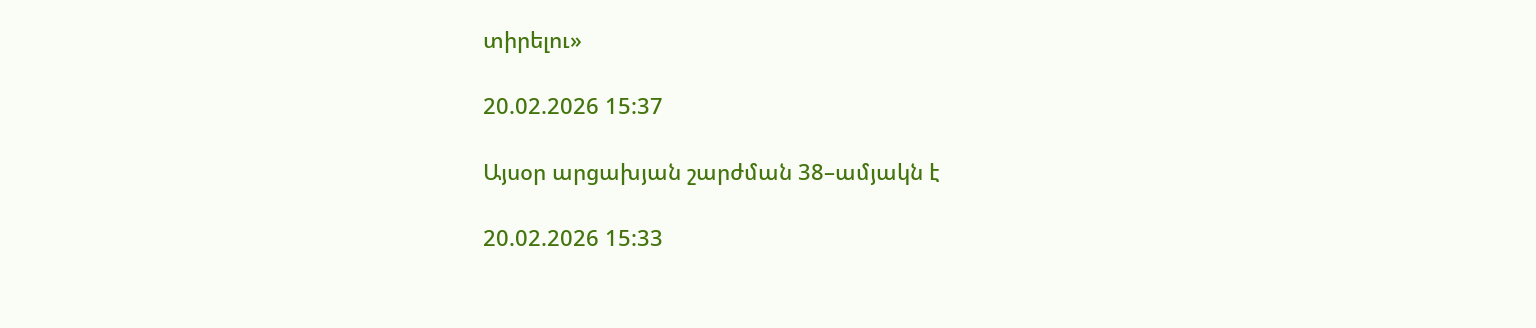տիրելու»

20.02.2026 15:37

Այսօր արցախյան շարժման 38–ամյակն է

20.02.2026 15:33